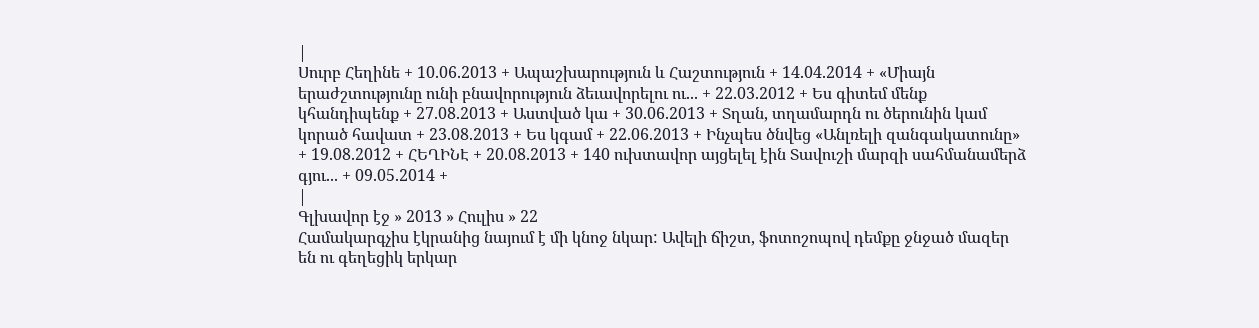|
Սուրբ Հեղինե + 10.06.2013 + Ապաշխարություն և Հաշտություն + 14.04.2014 + «Միայն երաժշտությունը ունի բնավորություն ձեւավորելու ու... + 22.03.2012 + Ես գիտեմ մենք կհանդիպենք + 27.08.2013 + Աստված կա + 30.06.2013 + Տղան, տղամարդն ու ծերունին կամ կորած հավատ + 23.08.2013 + Ես կգամ + 22.06.2013 + Ինչպես ծնվեց «Անլռելի զանգակատունը» + 19.08.2012 + ՀԵՂԻՆԷ + 20.08.2013 + 140 ուխտավոր այցելել էին Տավուշի մարզի սահմանամերձ գյու... + 09.05.2014 +
|
Գլխավոր էջ » 2013 » Հուլիս » 22
Համակարգչիս էկրանից նայում է մի կնոջ նկար: Ավելի ճիշտ, ֆոտոշոպով դեմքը ջնջած մազեր են ու գեղեցիկ երկար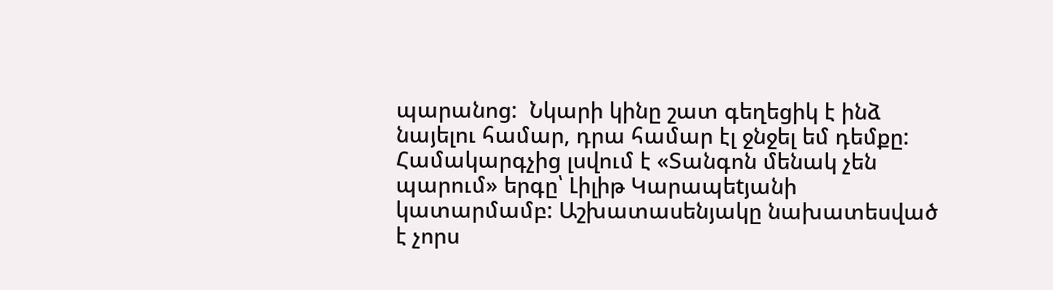պարանոց:  Նկարի կինը շատ գեղեցիկ է ինձ նայելու համար, դրա համար էլ ջնջել եմ դեմքը: Համակարգչից լսվում է «Տանգոն մենակ չեն պարում» երգը՝ Լիլիթ Կարապեtյանի կատարմամբ: Աշխատասենյակը նախատեսված է չորս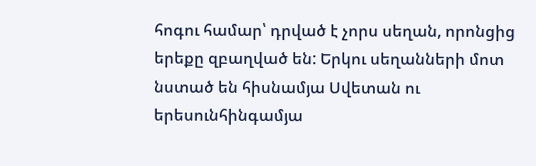հոգու համար՝ դրված է չորս սեղան, որոնցից երեքը զբաղված են: Երկու սեղանների մոտ նստած են հիսնամյա Սվետան ու երեսունհինգամյա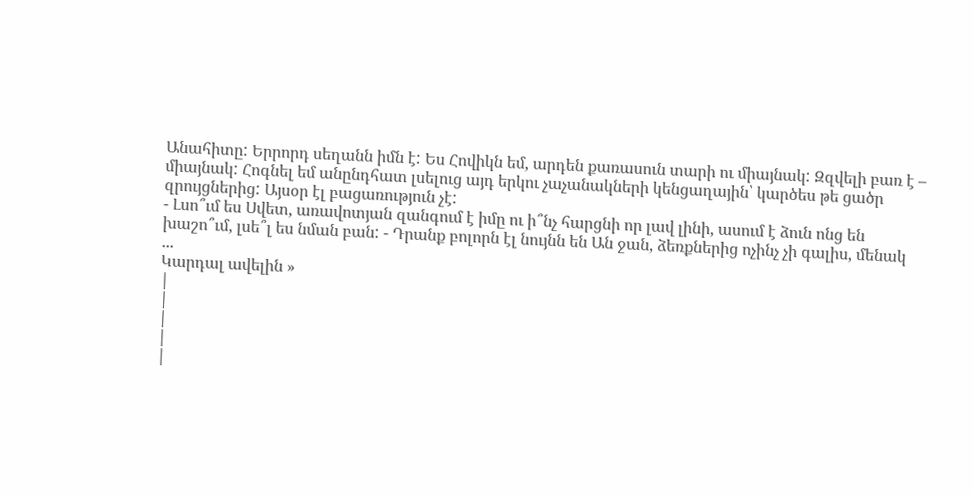Անահիտը: Երրորդ սեղանն իմն է: Ես Հովիկն եմ, արդեն քառասուն տարի ու միայնակ: Զզվելի բառ է – միայնակ: Հոգնել եմ անընդհատ լսելուց այդ երկու չաչանակների կենցաղային՝ կարծես թե ցածր զրույցներից: Այսօր էլ բացառություն չէ:
- Լսո՞ւմ ես Սվետ, առավոտյան զանգում է իմը ու ի՞նչ հարցնի որ լավ լինի, ասում է ձուն ոնց են խաշո՞ւմ, լսե՞լ ես նման բան: - Դրանք բոլորն էլ նույնն են Ան ջան, ձեռքներից ոչինչ չի գալիս, մենակ
...
Կարդալ ավելին »
|
|
|
|
|